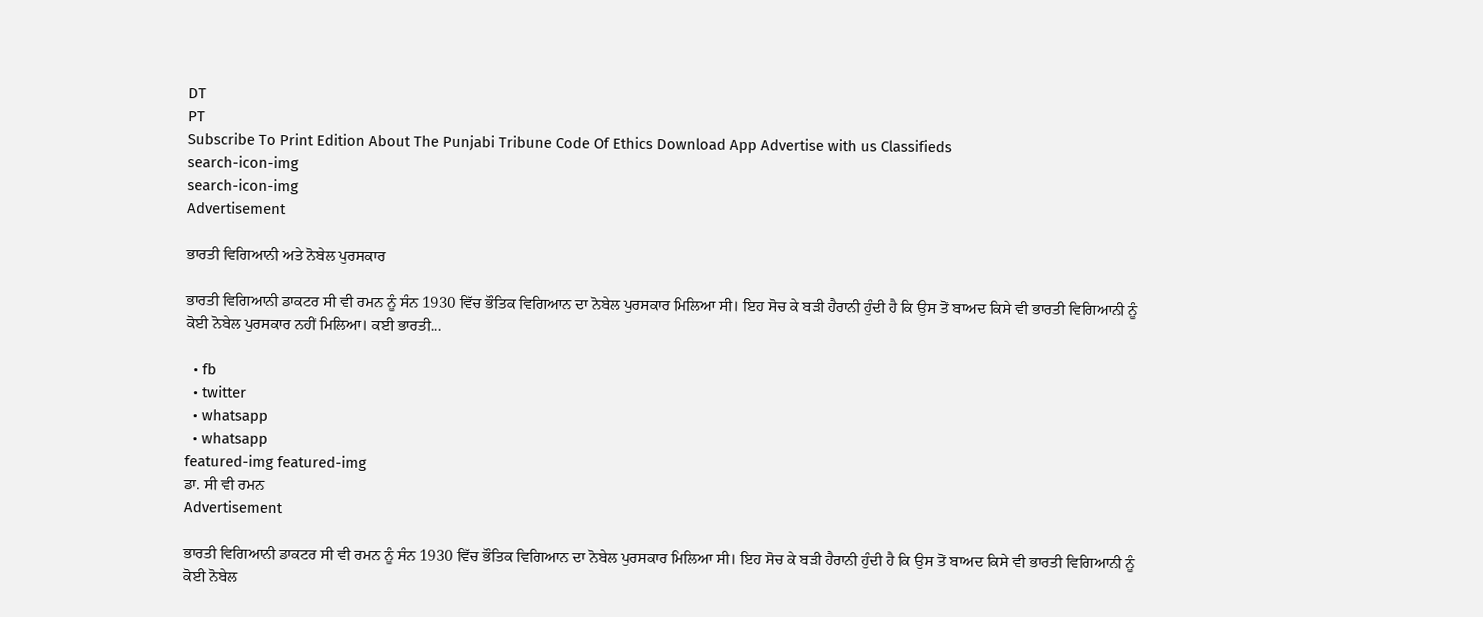DT
PT
Subscribe To Print Edition About The Punjabi Tribune Code Of Ethics Download App Advertise with us Classifieds
search-icon-img
search-icon-img
Advertisement

ਭਾਰਤੀ ਵਿਗਿਆਨੀ ਅਤੇ ਨੋਬੇਲ ਪੁਰਸਕਾਰ

ਭਾਰਤੀ ਵਿਗਿਆਨੀ ਡਾਕਟਰ ਸੀ ਵੀ ਰਮਨ ਨੂੰ ਸੰਨ 1930 ਵਿੱਚ ਭੌਤਿਕ ਵਿਗਿਆਨ ਦਾ ਨੋਬੇਲ ਪੁਰਸਕਾਰ ਮਿਲਿਆ ਸੀ। ਇਹ ਸੋਚ ਕੇ ਬੜੀ ਹੈਰਾਨੀ ਹੁੰਦੀ ਹੈ ਕਿ ਉਸ ਤੋਂ ਬਾਅਦ ਕਿਸੇ ਵੀ ਭਾਰਤੀ ਵਿਗਿਆਨੀ ਨੂੰ ਕੋਈ ਨੋਬੇਲ ਪੁਰਸਕਾਰ ਨਹੀਂ ਮਿਲਿਆ। ਕਈ ਭਾਰਤੀ...

  • fb
  • twitter
  • whatsapp
  • whatsapp
featured-img featured-img
ਡਾ. ਸੀ ਵੀ ਰਮਨ
Advertisement

ਭਾਰਤੀ ਵਿਗਿਆਨੀ ਡਾਕਟਰ ਸੀ ਵੀ ਰਮਨ ਨੂੰ ਸੰਨ 1930 ਵਿੱਚ ਭੌਤਿਕ ਵਿਗਿਆਨ ਦਾ ਨੋਬੇਲ ਪੁਰਸਕਾਰ ਮਿਲਿਆ ਸੀ। ਇਹ ਸੋਚ ਕੇ ਬੜੀ ਹੈਰਾਨੀ ਹੁੰਦੀ ਹੈ ਕਿ ਉਸ ਤੋਂ ਬਾਅਦ ਕਿਸੇ ਵੀ ਭਾਰਤੀ ਵਿਗਿਆਨੀ ਨੂੰ ਕੋਈ ਨੋਬੇਲ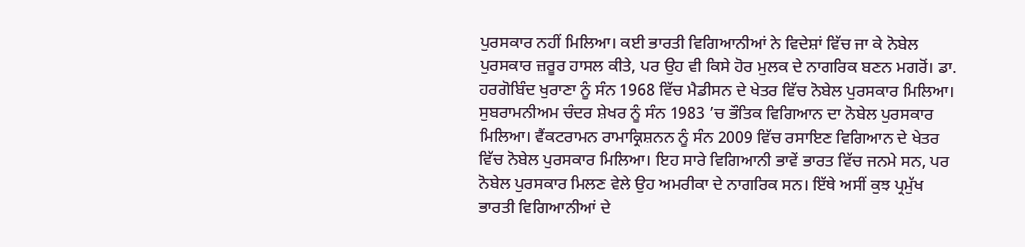ਪੁਰਸਕਾਰ ਨਹੀਂ ਮਿਲਿਆ। ਕਈ ਭਾਰਤੀ ਵਿਗਿਆਨੀਆਂ ਨੇ ਵਿਦੇਸ਼ਾਂ ਵਿੱਚ ਜਾ ਕੇ ਨੋਬੇਲ ਪੁਰਸਕਾਰ ਜ਼ਰੂਰ ਹਾਸਲ ਕੀਤੇ, ਪਰ ਉਹ ਵੀ ਕਿਸੇ ਹੋਰ ਮੁਲਕ ਦੇ ਨਾਗਰਿਕ ਬਣਨ ਮਗਰੋਂ। ਡਾ. ਹਰਗੋਬਿੰਦ ਖੁਰਾਣਾ ਨੂੰ ਸੰਨ 1968 ਵਿੱਚ ਮੈਡੀਸਨ ਦੇ ਖੇਤਰ ਵਿੱਚ ਨੋਬੇਲ ਪੁਰਸਕਾਰ ਮਿਲਿਆ। ਸੁਬਰਾਮਨੀਅਮ ਚੰਦਰ ਸ਼ੇਖਰ ਨੂੰ ਸੰਨ 1983 ’ਚ ਭੌਤਿਕ ਵਿਗਿਆਨ ਦਾ ਨੋਬੇਲ ਪੁਰਸਕਾਰ ਮਿਲਿਆ। ਵੈਂਕਟਰਾਮਨ ਰਾਮਾਕ੍ਰਿਸ਼ਨਨ ਨੂੰ ਸੰਨ 2009 ਵਿੱਚ ਰਸਾਇਣ ਵਿਗਿਆਨ ਦੇ ਖੇਤਰ ਵਿੱਚ ਨੋਬੇਲ ਪੁਰਸਕਾਰ ਮਿਲਿਆ। ਇਹ ਸਾਰੇ ਵਿਗਿਆਨੀ ਭਾਵੇਂ ਭਾਰਤ ਵਿੱਚ ਜਨਮੇ ਸਨ, ਪਰ ਨੋਬੇਲ ਪੁਰਸਕਾਰ ਮਿਲਣ ਵੇਲੇ ਉਹ ਅਮਰੀਕਾ ਦੇ ਨਾਗਰਿਕ ਸਨ। ਇੱਥੇ ਅਸੀਂ ਕੁਝ ਪ੍ਰਮੁੱਖ ਭਾਰਤੀ ਵਿਗਿਆਨੀਆਂ ਦੇ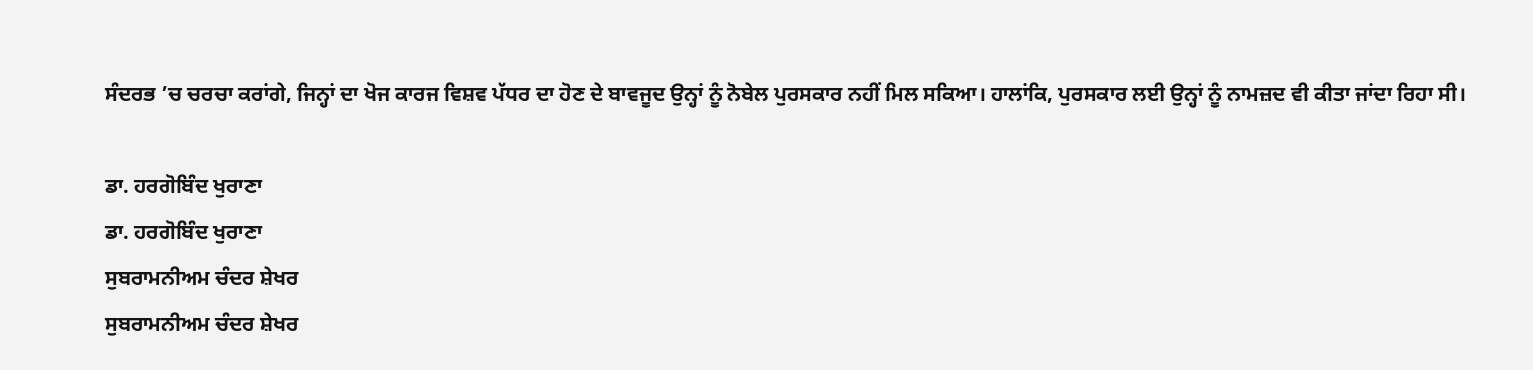ਸੰਦਰਭ ’ਚ ਚਰਚਾ ਕਰਾਂਗੇ, ਜਿਨ੍ਹਾਂ ਦਾ ਖੋਜ ਕਾਰਜ ਵਿਸ਼ਵ ਪੱਧਰ ਦਾ ਹੋਣ ਦੇ ਬਾਵਜੂਦ ਉਨ੍ਹਾਂ ਨੂੰ ਨੋਬੇਲ ਪੁਰਸਕਾਰ ਨਹੀਂ ਮਿਲ ਸਕਿਆ। ਹਾਲਾਂਕਿ, ਪੁਰਸਕਾਰ ਲਈ ਉਨ੍ਹਾਂ ਨੂੰ ਨਾਮਜ਼ਦ ਵੀ ਕੀਤਾ ਜਾਂਦਾ ਰਿਹਾ ਸੀ।

ਡਾ. ਹਰਗੋਬਿੰਦ ਖੁਰਾਣਾ
ਡਾ. ਹਰਗੋਬਿੰਦ ਖੁਰਾਣਾ
ਸੁਬਰਾਮਨੀਅਮ ਚੰਦਰ ਸ਼ੇਖਰ
ਸੁਬਰਾਮਨੀਅਮ ਚੰਦਰ ਸ਼ੇਖਰ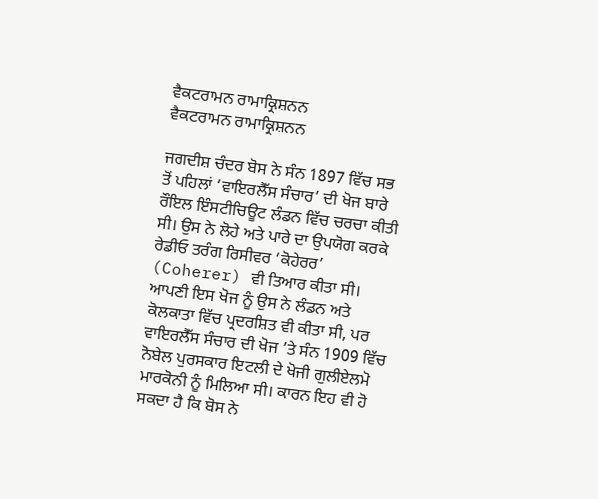ਵੈਕਟਰਾਮਨ ਰਾਮਾਕ੍ਰਿਸ਼ਨਨ
ਵੈਕਟਰਾਮਨ ਰਾਮਾਕ੍ਰਿਸ਼ਨਨ

ਜਗਦੀਸ਼ ਚੰਦਰ ਬੋਸ ਨੇ ਸੰਨ 1897 ਵਿੱਚ ਸਭ ਤੋਂ ਪਹਿਲਾਂ ‘ਵਾਇਰਲੈੱਸ ਸੰਚਾਰ’ ਦੀ ਖੋਜ ਬਾਰੇ ਰੌਇਲ ਇੰਸਟੀਚਿਊਟ ਲੰਡਨ ਵਿੱਚ ਚਰਚਾ ਕੀਤੀ ਸੀ। ਉਸ ਨੇ ਲੋਹੇ ਅਤੇ ਪਾਰੇ ਦਾ ਉਪਯੋਗ ਕਰਕੇ ਰੇਡੀਓ ਤਰੰਗ ਰਿਸੀਵਰ ‘ਕੋਹੇਰਰ’ (Coherer) ਵੀ ਤਿਆਰ ਕੀਤਾ ਸੀ। ਆਪਣੀ ਇਸ ਖੋਜ ਨੂੰ ਉਸ ਨੇ ਲੰਡਨ ਅਤੇ ਕੋਲਕਾਤਾ ਵਿੱਚ ਪ੍ਰਦਰਸ਼ਿਤ ਵੀ ਕੀਤਾ ਸੀ, ਪਰ ਵਾਇਰਲੈੱਸ ਸੰਚਾਰ ਦੀ ਖੋਜ ’ਤੇ ਸੰਨ 1909 ਵਿੱਚ ਨੋਬੇਲ ਪੁਰਸਕਾਰ ਇਟਲੀ ਦੇ ਖੋਜੀ ਗੁਲੀਏਲਮੋ ਮਾਰਕੋਨੀ ਨੂੰ ਮਿਲਿਆ ਸੀ। ਕਾਰਨ ਇਹ ਵੀ ਹੋ ਸਕਦਾ ਹੈ ਕਿ ਬੋਸ ਨੇ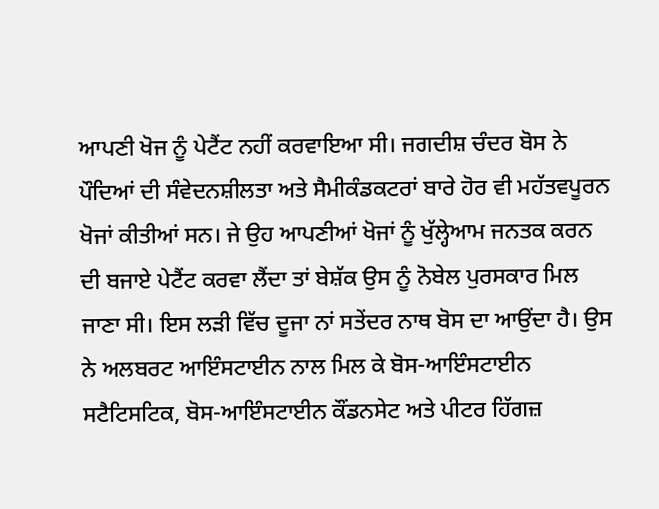ਆਪਣੀ ਖੋਜ ਨੂੰ ਪੇਟੈਂਟ ਨਹੀਂ ਕਰਵਾਇਆ ਸੀ। ਜਗਦੀਸ਼ ਚੰਦਰ ਬੋਸ ਨੇ ਪੌਦਿਆਂ ਦੀ ਸੰਵੇਦਨਸ਼ੀਲਤਾ ਅਤੇ ਸੈਮੀਕੰਡਕਟਰਾਂ ਬਾਰੇ ਹੋਰ ਵੀ ਮਹੱਤਵਪੂਰਨ ਖੋਜਾਂ ਕੀਤੀਆਂ ਸਨ। ਜੇ ਉਹ ਆਪਣੀਆਂ ਖੋਜਾਂ ਨੂੰ ਖੁੱਲ੍ਹੇਆਮ ਜਨਤਕ ਕਰਨ ਦੀ ਬਜਾਏ ਪੇਟੈਂਟ ਕਰਵਾ ਲੈਂਦਾ ਤਾਂ ਬੇਸ਼ੱਕ ਉਸ ਨੂੰ ਨੋਬੇਲ ਪੁਰਸਕਾਰ ਮਿਲ ਜਾਣਾ ਸੀ। ਇਸ ਲੜੀ ਵਿੱਚ ਦੂਜਾ ਨਾਂ ਸਤੇਂਦਰ ਨਾਥ ਬੋਸ ਦਾ ਆਉਂਦਾ ਹੈ। ਉਸ ਨੇ ਅਲਬਰਟ ਆਇੰਸਟਾਈਨ ਨਾਲ ਮਿਲ ਕੇ ਬੋਸ-ਆਇੰਸਟਾਈਨ ਸਟੈਟਿਸਟਿਕ, ਬੋਸ-ਆਇੰਸਟਾਈਨ ਕੌਂਡਨਸੇਟ ਅਤੇ ਪੀਟਰ ਹਿੱਗਜ਼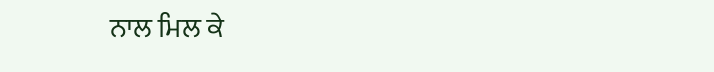ਨਾਲ ਮਿਲ ਕੇ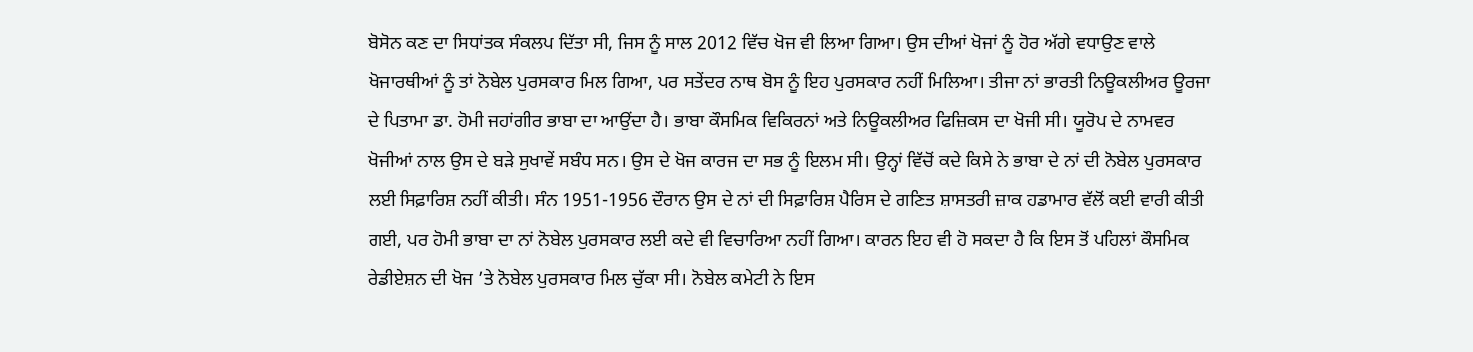ਬੋਸੋਨ ਕਣ ਦਾ ਸਿਧਾਂਤਕ ਸੰਕਲਪ ਦਿੱਤਾ ਸੀ, ਜਿਸ ਨੂੰ ਸਾਲ 2012 ਵਿੱਚ ਖੋਜ ਵੀ ਲਿਆ ਗਿਆ। ਉਸ ਦੀਆਂ ਖੋਜਾਂ ਨੂੰ ਹੋਰ ਅੱਗੇ ਵਧਾਉਣ ਵਾਲੇ ਖੋਜਾਰਥੀਆਂ ਨੂੰ ਤਾਂ ਨੋਬੇਲ ਪੁਰਸਕਾਰ ਮਿਲ ਗਿਆ, ਪਰ ਸਤੇਂਦਰ ਨਾਥ ਬੋਸ ਨੂੰ ਇਹ ਪੁਰਸਕਾਰ ਨਹੀਂ ਮਿਲਿਆ। ਤੀਜਾ ਨਾਂ ਭਾਰਤੀ ਨਿਊਕਲੀਅਰ ਊਰਜਾ ਦੇ ਪਿਤਾਮਾ ਡਾ. ਹੋਮੀ ਜਹਾਂਗੀਰ ਭਾਬਾ ਦਾ ਆਉਂਦਾ ਹੈ। ਭਾਬਾ ਕੌਸਮਿਕ ਵਿਕਿਰਨਾਂ ਅਤੇ ਨਿਊਕਲੀਅਰ ਫਿਜ਼ਿਕਸ ਦਾ ਖੋਜੀ ਸੀ। ਯੂਰੋਪ ਦੇ ਨਾਮਵਰ ਖੋਜੀਆਂ ਨਾਲ ਉਸ ਦੇ ਬੜੇ ਸੁਖਾਵੇਂ ਸਬੰਧ ਸਨ। ਉਸ ਦੇ ਖੋਜ ਕਾਰਜ ਦਾ ਸਭ ਨੂੰ ਇਲਮ ਸੀ। ਉਨ੍ਹਾਂ ਵਿੱਚੋਂ ਕਦੇ ਕਿਸੇ ਨੇ ਭਾਬਾ ਦੇ ਨਾਂ ਦੀ ਨੋਬੇਲ ਪੁਰਸਕਾਰ ਲਈ ਸਿਫ਼ਾਰਿਸ਼ ਨਹੀਂ ਕੀਤੀ। ਸੰਨ 1951-1956 ਦੌਰਾਨ ਉਸ ਦੇ ਨਾਂ ਦੀ ਸਿਫ਼ਾਰਿਸ਼ ਪੈਰਿਸ ਦੇ ਗਣਿਤ ਸ਼ਾਸਤਰੀ ਜ਼ਾਕ ਹਡਾਮਾਰ ਵੱਲੋਂ ਕਈ ਵਾਰੀ ਕੀਤੀ ਗਈ, ਪਰ ਹੋਮੀ ਭਾਬਾ ਦਾ ਨਾਂ ਨੋਬੇਲ ਪੁਰਸਕਾਰ ਲਈ ਕਦੇ ਵੀ ਵਿਚਾਰਿਆ ਨਹੀਂ ਗਿਆ। ਕਾਰਨ ਇਹ ਵੀ ਹੋ ਸਕਦਾ ਹੈ ਕਿ ਇਸ ਤੋਂ ਪਹਿਲਾਂ ਕੌਸਮਿਕ ਰੇਡੀਏਸ਼ਨ ਦੀ ਖੋਜ ’ਤੇ ਨੋਬੇਲ ਪੁਰਸਕਾਰ ਮਿਲ ਚੁੱਕਾ ਸੀ। ਨੋਬੇਲ ਕਮੇਟੀ ਨੇ ਇਸ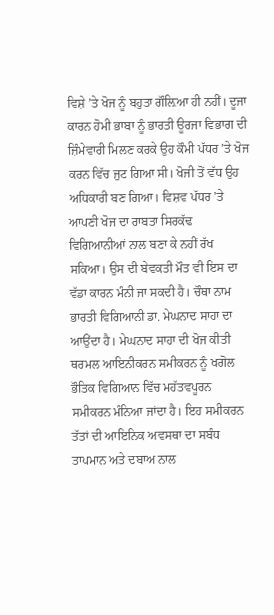ਵਿਸ਼ੇ ’ਤੇ ਖੋਜ ਨੂੰ ਬਹੁਤਾ ਗੌਲ਼ਿਆ ਹੀ ਨਹੀਂ। ਦੂਜਾ ਕਾਰਨ ਹੋਮੀ ਭਾਬਾ ਨੂੰ ਭਾਰਤੀ ਊਰਜਾ ਵਿਭਾਗ ਦੀ ਜ਼ਿੰਮੇਵਾਰੀ ਮਿਲਣ ਕਰਕੇ ਉਹ ਕੌਮੀ ਪੱਧਰ ’ਤੇ ਖੋਜ ਕਰਨ ਵਿੱਚ ਜੁਟ ਗਿਆ ਸੀ। ਖੋਜੀ ਤੋਂ ਵੱਧ ਉਹ ਅਧਿਕਾਰੀ ਬਣ ਗਿਆ। ਵਿਸ਼ਵ ਪੱਧਰ ’ਤੇ ਆਪਣੀ ਖੋਜ ਦਾ ਰਾਬਤਾ ਸਿਰਕੱਢ ਵਿਗਿਆਨੀਆਂ ਨਾਲ ਬਣਾ ਕੇ ਨਹੀਂ ਰੱਖ ਸਕਿਆ। ਉਸ ਦੀ ਬੇਵਕਤੀ ਮੌਤ ਵੀ ਇਸ ਦਾ ਵੱਡਾ ਕਾਰਨ ਮੰਨੀ ਜਾ ਸਕਦੀ ਹੈ। ਚੌਥਾ ਨਾਮ ਭਾਰਤੀ ਵਿਗਿਆਨੀ ਡਾ. ਮੇਘਨਾਦ ਸਾਹਾ ਦਾ ਆਉਂਦਾ ਹੈ। ਮੇਘਨਾਦ ਸਾਹਾ ਦੀ ਖੋਜ ਕੀਤੀ ਥਰਮਲ ਆਇਨੀਕਰਨ ਸਮੀਕਰਨ ਨੂੰ ਖਗੋਲ ਭੌਤਿਕ ਵਿਗਿਆਨ ਵਿੱਚ ਮਹੱਤਵਪੂਰਨ ਸਮੀਕਰਨ ਮੰਨਿਆ ਜਾਂਦਾ ਹੈ। ਇਹ ਸਮੀਕਰਨ ਤੱਤਾਂ ਦੀ ਆਇਨਿਕ ਅਵਸਥਾ ਦਾ ਸਬੰਧ ਤਾਪਮਾਨ ਅਤੇ ਦਬਾਅ ਨਾਲ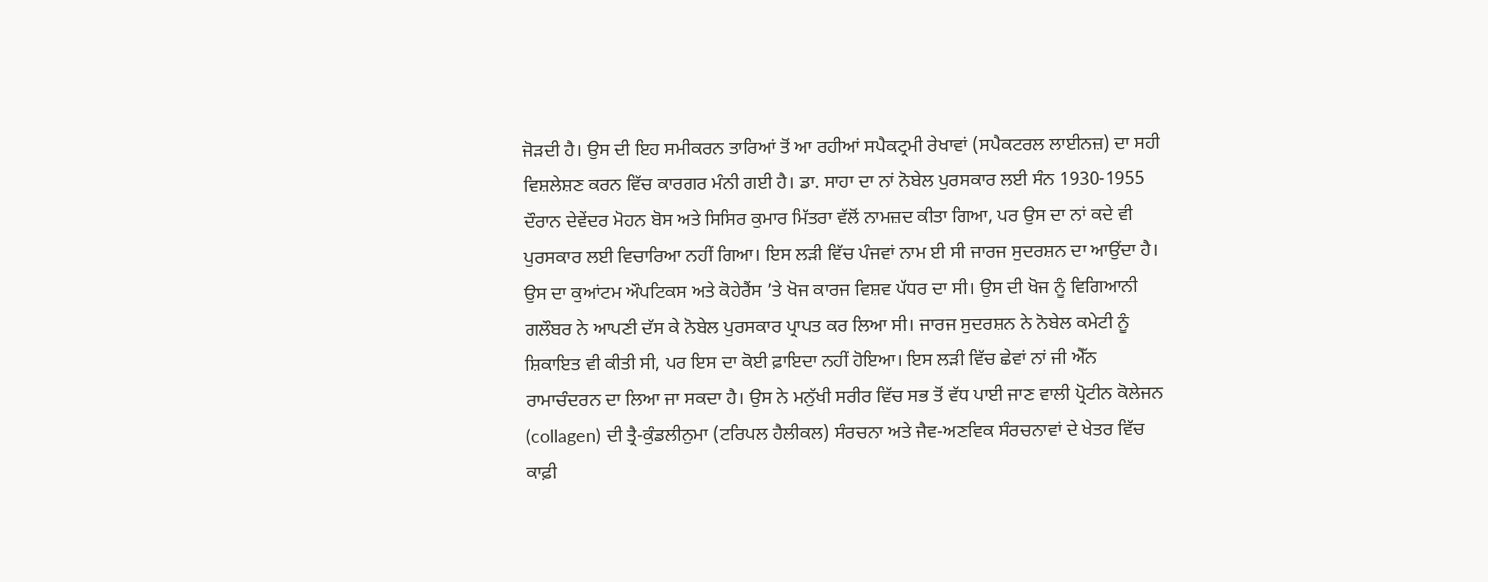ਜੋੜਦੀ ਹੈ। ਉਸ ਦੀ ਇਹ ਸਮੀਕਰਨ ਤਾਰਿਆਂ ਤੋਂ ਆ ਰਹੀਆਂ ਸਪੈਕਟ੍ਰਮੀ ਰੇਖਾਵਾਂ (ਸਪੈਕਟਰਲ ਲਾਈਨਜ਼) ਦਾ ਸਹੀ ਵਿਸ਼ਲੇਸ਼ਣ ਕਰਨ ਵਿੱਚ ਕਾਰਗਰ ਮੰਨੀ ਗਈ ਹੈ। ਡਾ. ਸਾਹਾ ਦਾ ਨਾਂ ਨੋਬੇਲ ਪੁਰਸਕਾਰ ਲਈ ਸੰਨ 1930-1955 ਦੌਰਾਨ ਦੇਵੇਂਦਰ ਮੋਹਨ ਬੋਸ ਅਤੇ ਸਿਸਿਰ ਕੁਮਾਰ ਮਿੱਤਰਾ ਵੱਲੋਂ ਨਾਮਜ਼ਦ ਕੀਤਾ ਗਿਆ, ਪਰ ਉਸ ਦਾ ਨਾਂ ਕਦੇ ਵੀ ਪੁਰਸਕਾਰ ਲਈ ਵਿਚਾਰਿਆ ਨਹੀਂ ਗਿਆ। ਇਸ ਲੜੀ ਵਿੱਚ ਪੰਜਵਾਂ ਨਾਮ ਈ ਸੀ ਜਾਰਜ ਸੁਦਰਸ਼ਨ ਦਾ ਆਉਂਦਾ ਹੈ। ਉਸ ਦਾ ਕੁਆਂਟਮ ਔਪਟਿਕਸ ਅਤੇ ਕੋਹੇਰੈਂਸ ’ਤੇ ਖੋਜ ਕਾਰਜ ਵਿਸ਼ਵ ਪੱਧਰ ਦਾ ਸੀ। ਉਸ ਦੀ ਖੋਜ ਨੂੰ ਵਿਗਿਆਨੀ ਗਲੌਬਰ ਨੇ ਆਪਣੀ ਦੱਸ ਕੇ ਨੋਬੇਲ ਪੁਰਸਕਾਰ ਪ੍ਰਾਪਤ ਕਰ ਲਿਆ ਸੀ। ਜਾਰਜ ਸੁਦਰਸ਼ਨ ਨੇ ਨੋਬੇਲ ਕਮੇਟੀ ਨੂੰ ਸ਼ਿਕਾਇਤ ਵੀ ਕੀਤੀ ਸੀ, ਪਰ ਇਸ ਦਾ ਕੋਈ ਫ਼ਾਇਦਾ ਨਹੀਂ ਹੋਇਆ। ਇਸ ਲੜੀ ਵਿੱਚ ਛੇਵਾਂ ਨਾਂ ਜੀ ਐੱਨ ਰਾਮਾਚੰਦਰਨ ਦਾ ਲਿਆ ਜਾ ਸਕਦਾ ਹੈ। ਉਸ ਨੇ ਮਨੁੱਖੀ ਸਰੀਰ ਵਿੱਚ ਸਭ ਤੋਂ ਵੱਧ ਪਾਈ ਜਾਣ ਵਾਲੀ ਪ੍ਰੋਟੀਨ ਕੋਲੇਜਨ (collagen) ਦੀ ਤ੍ਰੈ-ਕੁੰਡਲੀਨੁਮਾ (ਟਰਿਪਲ ਹੈਲੀਕਲ) ਸੰਰਚਨਾ ਅਤੇ ਜੈਵ-ਅਣਵਿਕ ਸੰਰਚਨਾਵਾਂ ਦੇ ਖੇਤਰ ਵਿੱਚ ਕਾਫ਼ੀ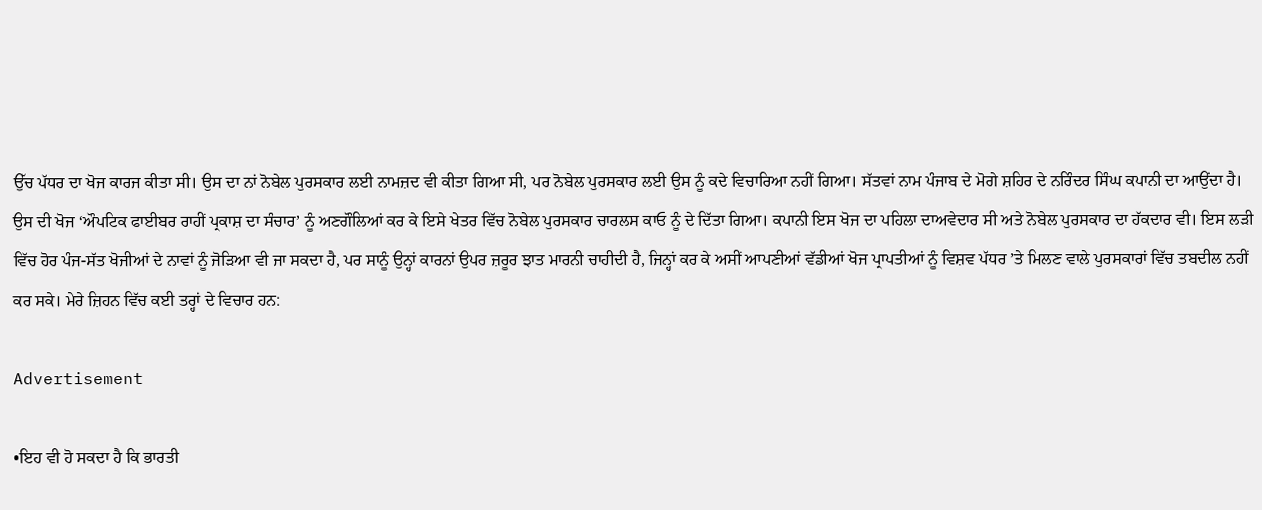ਉੱਚ ਪੱਧਰ ਦਾ ਖੋਜ ਕਾਰਜ ਕੀਤਾ ਸੀ। ਉਸ ਦਾ ਨਾਂ ਨੋਬੇਲ ਪੁਰਸਕਾਰ ਲਈ ਨਾਮਜ਼ਦ ਵੀ ਕੀਤਾ ਗਿਆ ਸੀ, ਪਰ ਨੋਬੇਲ ਪੁਰਸਕਾਰ ਲਈ ਉਸ ਨੂੰ ਕਦੇ ਵਿਚਾਰਿਆ ਨਹੀਂ ਗਿਆ। ਸੱਤਵਾਂ ਨਾਮ ਪੰਜਾਬ ਦੇ ਮੋਗੇ ਸ਼ਹਿਰ ਦੇ ਨਰਿੰਦਰ ਸਿੰਘ ਕਪਾਨੀ ਦਾ ਆਉਂਦਾ ਹੈ। ਉਸ ਦੀ ਖੋਜ ‘ਔਪਟਿਕ ਫਾਈਬਰ ਰਾਹੀਂ ਪ੍ਰਕਾਸ਼ ਦਾ ਸੰਚਾਰ’ ਨੂੰ ਅਣਗੌਲਿਆਂ ਕਰ ਕੇ ਇਸੇ ਖੇਤਰ ਵਿੱਚ ਨੋਬੇਲ ਪੁਰਸਕਾਰ ਚਾਰਲਸ ਕਾਓ ਨੂੰ ਦੇ ਦਿੱਤਾ ਗਿਆ। ਕਪਾਨੀ ਇਸ ਖੋਜ ਦਾ ਪਹਿਲਾ ਦਾਅਵੇਦਾਰ ਸੀ ਅਤੇ ਨੋਬੇਲ ਪੁਰਸਕਾਰ ਦਾ ਹੱਕਦਾਰ ਵੀ। ਇਸ ਲੜੀ ਵਿੱਚ ਹੋਰ ਪੰਜ-ਸੱਤ ਖੋਜੀਆਂ ਦੇ ਨਾਵਾਂ ਨੂੰ ਜੋੜਿਆ ਵੀ ਜਾ ਸਕਦਾ ਹੈ, ਪਰ ਸਾਨੂੰ ਉਨ੍ਹਾਂ ਕਾਰਨਾਂ ਉਪਰ ਜ਼ਰੂਰ ਝਾਤ ਮਾਰਨੀ ਚਾਹੀਦੀ ਹੈ, ਜਿਨ੍ਹਾਂ ਕਰ ਕੇ ਅਸੀਂ ਆਪਣੀਆਂ ਵੱਡੀਆਂ ਖੋਜ ਪ੍ਰਾਪਤੀਆਂ ਨੂੰ ਵਿਸ਼ਵ ਪੱਧਰ ’ਤੇ ਮਿਲਣ ਵਾਲੇ ਪੁਰਸਕਾਰਾਂ ਵਿੱਚ ਤਬਦੀਲ ਨਹੀਂ ਕਰ ਸਕੇ। ਮੇਰੇ ਜ਼ਿਹਨ ਵਿੱਚ ਕਈ ਤਰ੍ਹਾਂ ਦੇ ਵਿਚਾਰ ਹਨ:

Advertisement

•ਇਹ ਵੀ ਹੋ ਸਕਦਾ ਹੈ ਕਿ ਭਾਰਤੀ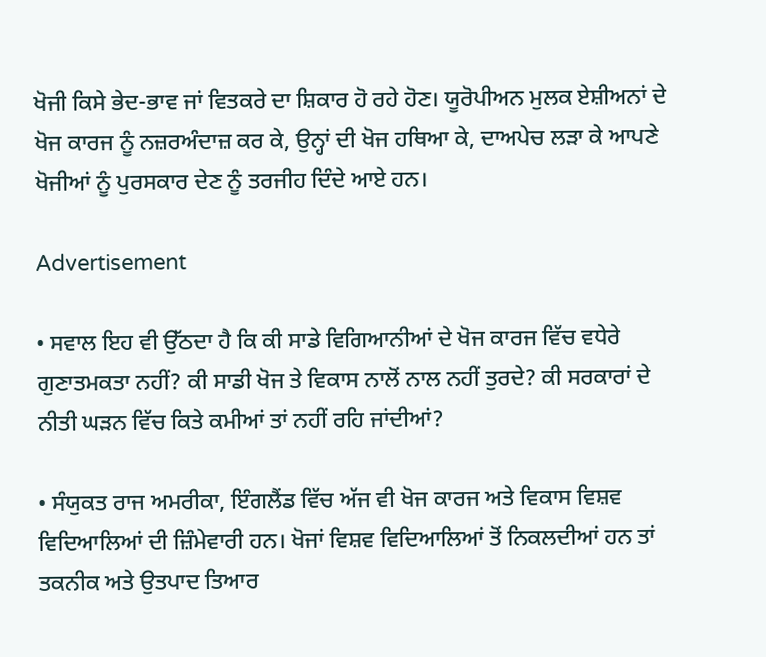ਖੋਜੀ ਕਿਸੇ ਭੇਦ-ਭਾਵ ਜਾਂ ਵਿਤਕਰੇ ਦਾ ਸ਼ਿਕਾਰ ਹੋ ਰਹੇ ਹੋਣ। ਯੂਰੋਪੀਅਨ ਮੁਲਕ ਏਸ਼ੀਅਨਾਂ ਦੇ ਖੋਜ ਕਾਰਜ ਨੂੰ ਨਜ਼ਰਅੰਦਾਜ਼ ਕਰ ਕੇ, ਉਨ੍ਹਾਂ ਦੀ ਖੋਜ ਹਥਿਆ ਕੇ, ਦਾਅਪੇਚ ਲੜਾ ਕੇ ਆਪਣੇ ਖੋਜੀਆਂ ਨੂੰ ਪੁਰਸਕਾਰ ਦੇਣ ਨੂੰ ਤਰਜੀਹ ਦਿੰਦੇ ਆਏ ਹਨ।

Advertisement

• ਸਵਾਲ ਇਹ ਵੀ ਉੱਠਦਾ ਹੈ ਕਿ ਕੀ ਸਾਡੇ ਵਿਗਿਆਨੀਆਂ ਦੇ ਖੋਜ ਕਾਰਜ ਵਿੱਚ ਵਧੇਰੇ ਗੁਣਾਤਮਕਤਾ ਨਹੀਂ? ਕੀ ਸਾਡੀ ਖੋਜ ਤੇ ਵਿਕਾਸ ਨਾਲੋਂ ਨਾਲ ਨਹੀਂ ਤੁਰਦੇ? ਕੀ ਸਰਕਾਰਾਂ ਦੇ ਨੀਤੀ ਘੜਨ ਵਿੱਚ ਕਿਤੇ ਕਮੀਆਂ ਤਾਂ ਨਹੀਂ ਰਹਿ ਜਾਂਦੀਆਂ?

• ਸੰਯੁਕਤ ਰਾਜ ਅਮਰੀਕਾ, ਇੰਗਲੈਂਡ ਵਿੱਚ ਅੱਜ ਵੀ ਖੋਜ ਕਾਰਜ ਅਤੇ ਵਿਕਾਸ ਵਿਸ਼ਵ ਵਿਦਿਆਲਿਆਂ ਦੀ ਜ਼ਿੰਮੇਵਾਰੀ ਹਨ। ਖੋਜਾਂ ਵਿਸ਼ਵ ਵਿਦਿਆਲਿਆਂ ਤੋਂ ਨਿਕਲਦੀਆਂ ਹਨ ਤਾਂ ਤਕਨੀਕ ਅਤੇ ਉਤਪਾਦ ਤਿਆਰ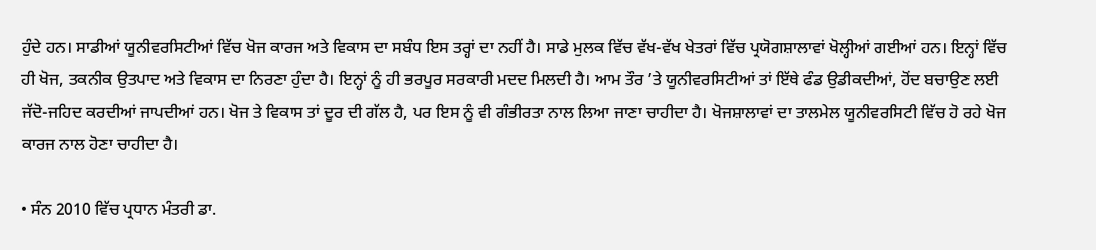ਹੁੰਦੇ ਹਨ। ਸਾਡੀਆਂ ਯੂਨੀਵਰਸਿਟੀਆਂ ਵਿੱਚ ਖੋਜ ਕਾਰਜ ਅਤੇ ਵਿਕਾਸ ਦਾ ਸਬੰਧ ਇਸ ਤਰ੍ਹਾਂ ਦਾ ਨਹੀਂ ਹੈ। ਸਾਡੇ ਮੁਲਕ ਵਿੱਚ ਵੱਖ-ਵੱਖ ਖੇਤਰਾਂ ਵਿੱਚ ਪ੍ਰਯੋਗਸ਼ਾਲਾਵਾਂ ਖੋਲ੍ਹੀਆਂ ਗਈਆਂ ਹਨ। ਇਨ੍ਹਾਂ ਵਿੱਚ ਹੀ ਖੋਜ, ਤਕਨੀਕ ਉਤਪਾਦ ਅਤੇ ਵਿਕਾਸ ਦਾ ਨਿਰਣਾ ਹੁੰਦਾ ਹੈ। ਇਨ੍ਹਾਂ ਨੂੰ ਹੀ ਭਰਪੂਰ ਸਰਕਾਰੀ ਮਦਦ ਮਿਲਦੀ ਹੈ। ਆਮ ਤੌਰ ’ਤੇ ਯੂਨੀਵਰਸਿਟੀਆਂ ਤਾਂ ਇੱਥੇ ਫੰਡ ਉਡੀਕਦੀਆਂ, ਹੋਂਦ ਬਚਾਉਣ ਲਈ ਜੱਦੋ-ਜਹਿਦ ਕਰਦੀਆਂ ਜਾਪਦੀਆਂ ਹਨ। ਖੋਜ ਤੇ ਵਿਕਾਸ ਤਾਂ ਦੂਰ ਦੀ ਗੱਲ ਹੈ, ਪਰ ਇਸ ਨੂੰ ਵੀ ਗੰਭੀਰਤਾ ਨਾਲ ਲਿਆ ਜਾਣਾ ਚਾਹੀਦਾ ਹੈ। ਖੋਜਸ਼ਾਲਾਵਾਂ ਦਾ ਤਾਲਮੇਲ ਯੂਨੀਵਰਸਿਟੀ ਵਿੱਚ ਹੋ ਰਹੇ ਖੋਜ ਕਾਰਜ ਨਾਲ ਹੋਣਾ ਚਾਹੀਦਾ ਹੈ।

• ਸੰਨ 2010 ਵਿੱਚ ਪ੍ਰਧਾਨ ਮੰਤਰੀ ਡਾ.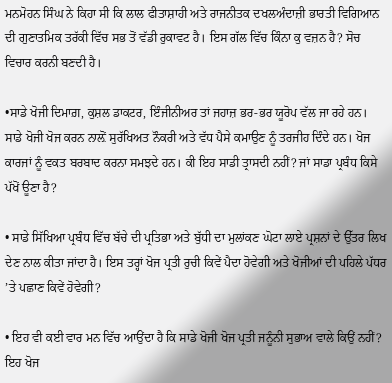ਮਨਮੋਹਨ ਸਿੰਘ ਨੇ ਕਿਹਾ ਸੀ ਕਿ ਲਾਲ ਫੀਤਾਸ਼ਾਹੀ ਅਤੇ ਰਾਜਨੀਤਕ ਦਖਲਅੰਦਾਜ਼ੀ ਭਾਰਤੀ ਵਿਗਿਆਨ ਦੀ ਗੁਣਾਤਮਿਕ ਤਰੱਕੀ ਵਿੱਚ ਸਭ ਤੋਂ ਵੱਡੀ ਰੁਕਾਵਟ ਹੈ। ਇਸ ਗੱਲ ਵਿੱਚ ਕਿੰਨਾ ਕੁ ਵਜ਼ਨ ਹੈ? ਸੋਚ ਵਿਚਾਰ ਕਰਨੀ ਬਣਦੀ ਹੈ।

•ਸਾਡੇ ਖੋਜੀ ਦਿਮਾਗ਼, ਕੁਸ਼ਲ ਡਾਕਟਰ, ਇੰਜੀਨੀਅਰ ਤਾਂ ਜਹਾਜ਼ ਭਰ-ਭਰ ਯੂਰੋਪ ਵੱਲ ਜਾ ਰਹੇ ਹਨ। ਸਾਡੇ ਖੋਜੀ ਖੋਜ ਕਰਨ ਨਾਲ਼ੋਂ ਸੁਰੱਖਿਅਤ ਨੌਕਰੀ ਅਤੇ ਵੱਧ ਪੈਸੇ ਕਮਾਉਣ ਨੂੰ ਤਰਜੀਹ ਦਿੰਦੇ ਹਨ। ਖੋਜ ਕਾਰਜਾਂ ਨੂੰ ਵਕਤ ਬਰਬਾਦ ਕਰਨਾ ਸਮਝਦੇ ਹਨ। ਕੀ ਇਹ ਸਾਡੀ ਤ੍ਰਾਸਦੀ ਨਹੀਂ? ਜਾਂ ਸਾਡਾ ਪ੍ਰਬੰਧ ਕਿਸੇ ਪੱਖੋਂ ਊਣਾ ਹੈ?

• ਸਾਡੇ ਸਿੱਖਿਆ ਪ੍ਰਬੰਧ ਵਿੱਚ ਬੱਚੇ ਦੀ ਪ੍ਰਤਿਭਾ ਅਤੇ ਬੁੱਧੀ ਦਾ ਮੁਲਾਂਕਣ ਘੋਟਾ ਲਾਏ ਪ੍ਰਸ਼ਨਾਂ ਦੇ ਉੱਤਰ ਲਿਖ ਦੇਣ ਨਾਲ ਕੀਤਾ ਜਾਂਦਾ ਹੈ। ਇਸ ਤਰ੍ਹਾਂ ਖੋਜ ਪ੍ਰਤੀ ਰੁਚੀ ਕਿਵੇਂ ਪੈਦਾ ਹੋਵੇਗੀ ਅਤੇ ਖੋਜੀਆਂ ਦੀ ਪਹਿਲੇ ਪੱਧਰ ’ਤੇ ਪਛਾਣ ਕਿਵੇਂ ਹੋਵੇਗੀ?

• ਇਹ ਵੀ ਕਈ ਵਾਰ ਮਨ ਵਿੱਚ ਆਉਂਦਾ ਹੈ ਕਿ ਸਾਡੇ ਖੋਜੀ ਖੋਜ ਪ੍ਰਤੀ ਜਨੂੰਨੀ ਸੁਭਾਅ ਵਾਲੇ ਕਿਉਂ ਨਹੀਂ? ਇਹ ਖੋਜ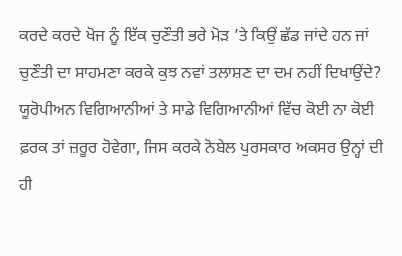ਕਰਦੇ ਕਰਦੇ ਖੋਜ ਨੂੰ ਇੱਕ ਚੁਣੌਤੀ ਭਰੇ ਮੋੜ ’ਤੇ ਕਿਉਂ ਛੱਡ ਜਾਂਦੇ ਹਨ ਜਾਂ ਚੁਣੌਤੀ ਦਾ ਸਾਹਮਣਾ ਕਰਕੇ ਕੁਝ ਨਵਾਂ ਤਲਾਸ਼ਣ ਦਾ ਦਮ ਨਹੀਂ ਦਿਖਾਉਂਦੇ? ਯੂਰੋਪੀਅਨ ਵਿਗਿਆਨੀਆਂ ਤੇ ਸਾਡੇ ਵਿਗਿਆਨੀਆਂ ਵਿੱਚ ਕੋਈ ਨਾ ਕੋਈ ਫ਼ਰਕ ਤਾਂ ਜ਼ਰੂਰ ਹੋਵੇਗਾ, ਜਿਸ ਕਰਕੇ ਨੋਬੇਲ ਪੁਰਸਕਾਰ ਅਕਸਰ ਉਨ੍ਹਾਂ ਦੀ ਹੀ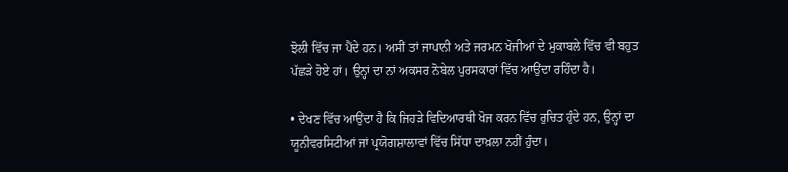ਝੋਲੀ ਵਿੱਚ ਜਾ ਪੈਂਦੇ ਹਨ। ਅਸੀਂ ਤਾਂ ਜਾਪਾਨੀ ਅਤੇ ਜਰਮਨ ਖੋਜੀਆਂ ਦੇ ਮੁਕਾਬਲੇ ਵਿੱਚ ਵੀ ਬਹੁਤ ਪੱਛੜੇ ਹੋਏ ਹਾਂ। ਉਨ੍ਹਾਂ ਦਾ ਨਾਂ ਅਕਸਰ ਨੋਬੇਲ ਪੁਰਸਕਾਰਾਂ ਵਿੱਚ ਆਉਂਦਾ ਰਹਿੰਦਾ ਹੈ।

• ਦੇਖਣ ਵਿੱਚ ਆਉਂਦਾ ਹੈ ਕਿ ਜਿਹੜੇ ਵਿਦਿਆਰਥੀ ਖੋਜ ਕਰਨ ਵਿੱਚ ਰੁਚਿਤ ਹੁੰਦੇ ਹਨ, ਉਨ੍ਹਾਂ ਦਾ ਯੂਨੀਵਰਸਿਟੀਆਂ ਜਾਂ ਪ੍ਰਯੋਗਸ਼ਾਲਾਵਾਂ ਵਿੱਚ ਸਿੱਧਾ ਦਾਖ਼ਲਾ ਨਹੀਂ ਹੁੰਦਾ।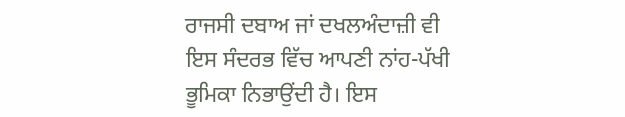ਰਾਜਸੀ ਦਬਾਅ ਜਾਂ ਦਖਲਅੰਦਾਜ਼ੀ ਵੀ ਇਸ ਸੰਦਰਭ ਵਿੱਚ ਆਪਣੀ ਨਾਂਹ-ਪੱਖੀ ਭੂਮਿਕਾ ਨਿਭਾਉਂਦੀ ਹੈ। ਇਸ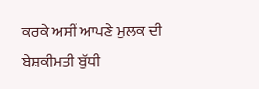ਕਰਕੇ ਅਸੀਂ ਆਪਣੇ ਮੁਲਕ ਦੀ ਬੇਸ਼ਕੀਮਤੀ ਬੁੱਧੀ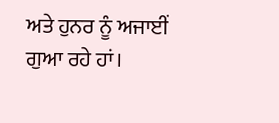ਅਤੇ ਹੁਨਰ ਨੂੰ ਅਜਾਈਂ ਗੁਆ ਰਹੇ ਹਾਂ।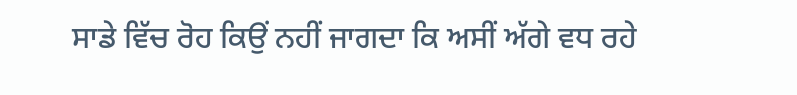ਸਾਡੇ ਵਿੱਚ ਰੋਹ ਕਿਉਂ ਨਹੀਂ ਜਾਗਦਾ ਕਿ ਅਸੀਂ ਅੱਗੇ ਵਧ ਰਹੇ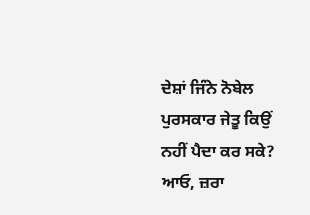ਦੇਸ਼ਾਂ ਜਿੰਨੇ ਨੋਬੇਲ ਪੁਰਸਕਾਰ ਜੇਤੂ ਕਿਉਂ ਨਹੀਂ ਪੈਦਾ ਕਰ ਸਕੇ? ਆਓ, ਜ਼ਰਾ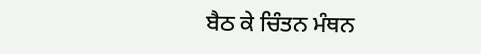ਬੈਠ ਕੇ ਚਿੰਤਨ ਮੰਥਨ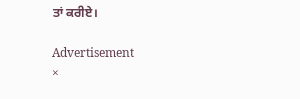ਤਾਂ ਕਰੀਏ।

Advertisement
×